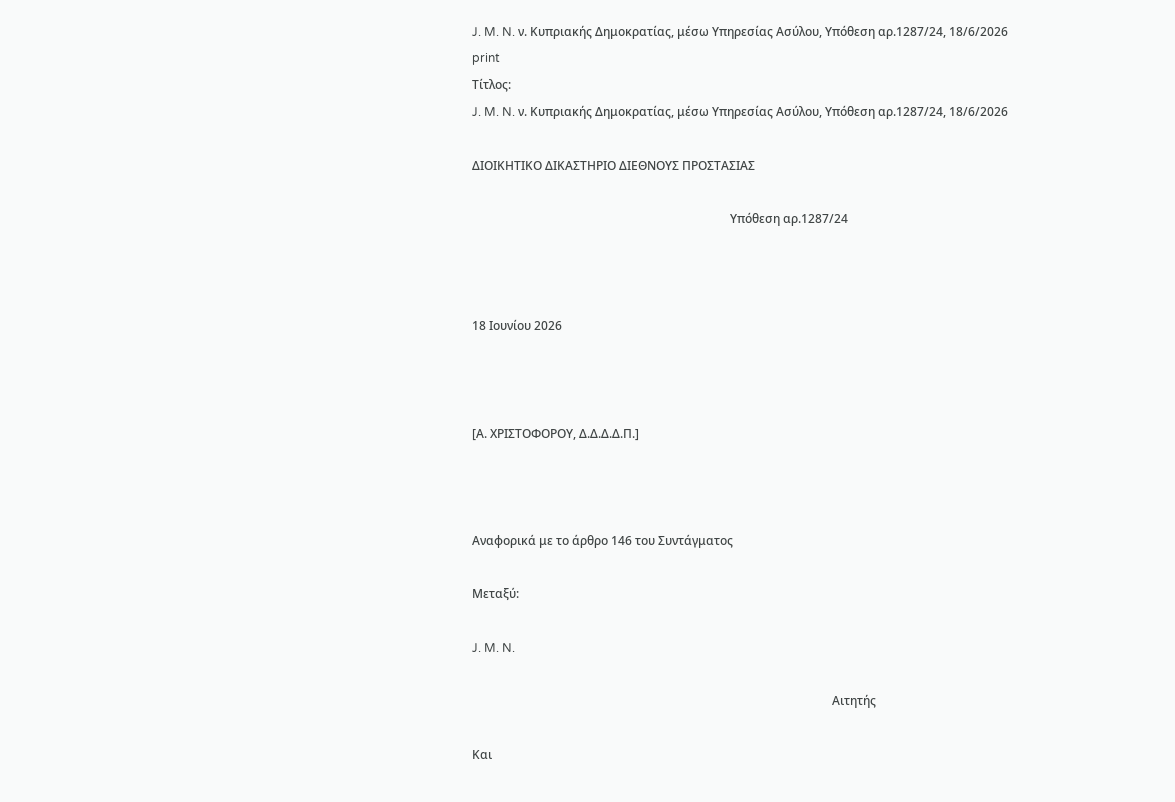J. M. N. ν. Κυπριακής Δημοκρατίας, μέσω Υπηρεσίας Ασύλου, Υπόθεση αρ.1287/24, 18/6/2026
print
Τίτλος:
J. M. N. ν. Κυπριακής Δημοκρατίας, μέσω Υπηρεσίας Ασύλου, Υπόθεση αρ.1287/24, 18/6/2026

ΔΙΟΙΚΗΤΙΚΟ ΔΙΚΑΣΤΗΡΙΟ ΔΙΕΘΝΟΥΣ ΠΡΟΣΤΑΣΙΑΣ

                                                                                      Υπόθεση αρ.1287/24



18 Ιουνίου 2026



[Α. ΧΡΙΣΤΟΦΟΡΟΥ, Δ.Δ.Δ.Δ.Π.]



Αναφορικά με το άρθρο 146 του Συντάγματος

Μεταξύ:

J. M. N.

                                                                                                                        Αιτητής

Και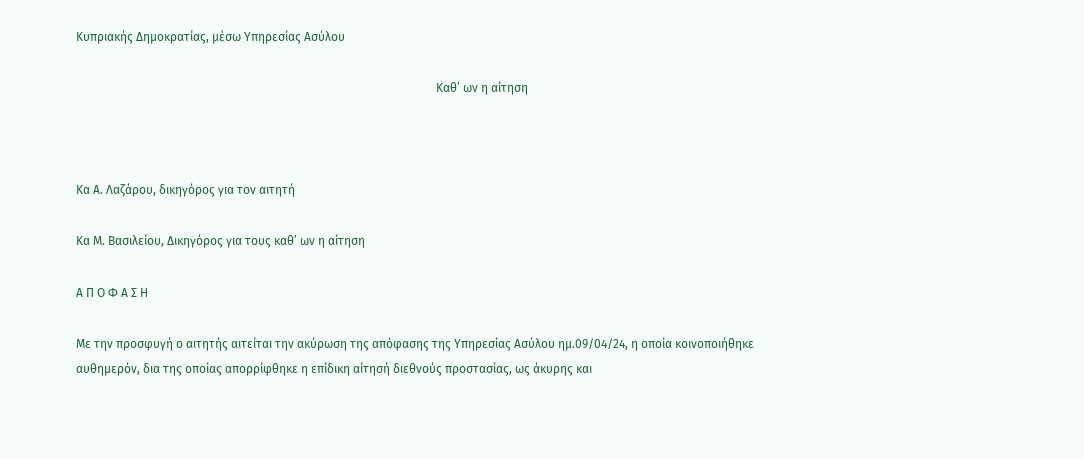Κυπριακής Δημοκρατίας, μέσω Υπηρεσίας Ασύλου

                                                                                                                        Καθ’ ων η αίτηση



Κα Α. Λαζάρου, δικηγόρος για τον αιτητή

Κα Μ. Βασιλείου, Δικηγόρος για τους καθ’ ων η αίτηση

Α Π Ο Φ Α Σ Η

Με την προσφυγή ο αιτητής αιτείται την ακύρωση της απόφασης της Υπηρεσίας Ασύλου ημ.09/04/24, η οποία κοινοποιήθηκε αυθημερόν, δια της οποίας απορρίφθηκε η επίδικη αίτησή διεθνούς προστασίας, ως άκυρης και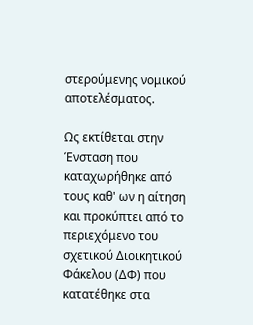στερούμενης νομικού αποτελέσματος.

Ως εκτίθεται στην Ένσταση που καταχωρήθηκε από τους καθ' ων η αίτηση και προκύπτει από το περιεχόμενο του σχετικού Διοικητικού Φάκελου (ΔΦ) που κατατέθηκε στα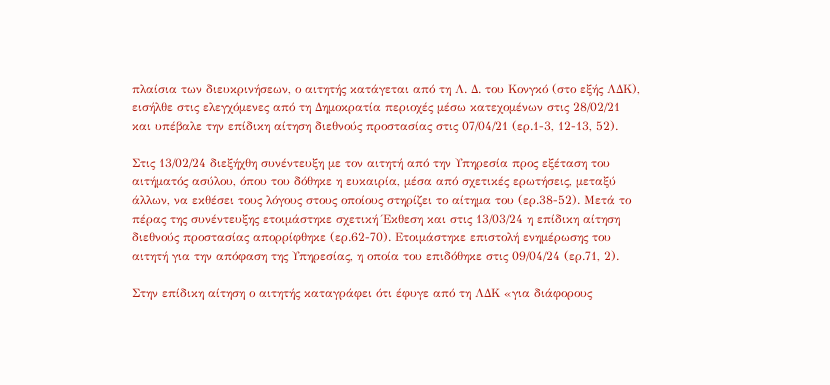πλαίσια των διευκρινήσεων, ο αιτητής κατάγεται από τη Λ. Δ. του Κονγκό (στο εξής ΛΔΚ), εισήλθε στις ελεγχόμενες από τη Δημοκρατία περιοχές μέσω κατεχομένων στις 28/02/21 και υπέβαλε την επίδικη αίτηση διεθνούς προστασίας στις 07/04/21 (ερ.1-3, 12-13, 52).

Στις 13/02/24 διεξήχθη συνέντευξη με τον αιτητή από την Υπηρεσία προς εξέταση του αιτήματός ασύλου, όπου του δόθηκε η ευκαιρία, μέσα από σχετικές ερωτήσεις, μεταξύ άλλων, να εκθέσει τους λόγους στους οποίους στηρίζει το αίτημα του (ερ.38-52). Μετά το πέρας της συνέντευξης ετοιμάστηκε σχετική Έκθεση και στις 13/03/24 η επίδικη αίτηση διεθνούς προστασίας απορρίφθηκε (ερ.62-70). Ετοιμάστηκε επιστολή ενημέρωσης του αιτητή για την απόφαση της Υπηρεσίας, η οποία του επιδόθηκε στις 09/04/24 (ερ.71, 2).

Στην επίδικη αίτηση ο αιτητής καταγράφει ότι έφυγε από τη ΛΔΚ «για διάφορους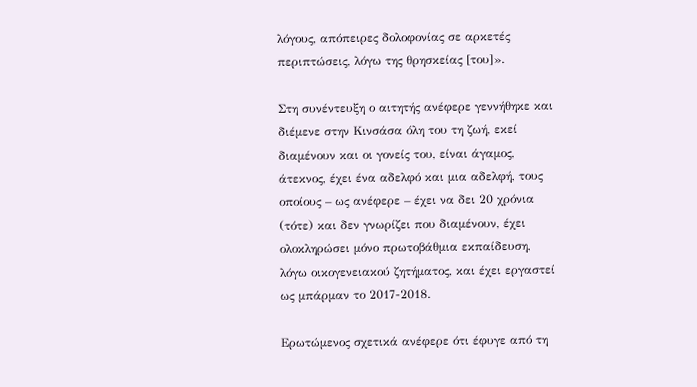λόγους, απόπειρες δολοφονίας σε αρκετές περιπτώσεις, λόγω της θρησκείας [του]».

Στη συνέντευξη ο αιτητής ανέφερε γεννήθηκε και διέμενε στην Κινσάσα όλη του τη ζωή, εκεί διαμένουν και οι γονείς του, είναι άγαμος, άτεκνος, έχει ένα αδελφό και μια αδελφή, τους οποίους – ως ανέφερε – έχει να δει 20 χρόνια (τότε) και δεν γνωρίζει που διαμένουν, έχει ολοκληρώσει μόνο πρωτοβάθμια εκπαίδευση, λόγω οικογενειακού ζητήματος, και έχει εργαστεί ως μπάρμαν το 2017-2018.

Ερωτώμενος σχετικά ανέφερε ότι έφυγε από τη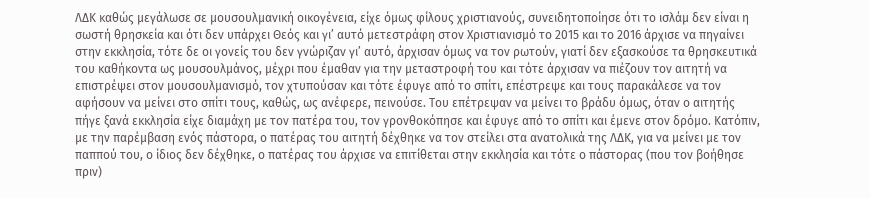ΛΔΚ καθώς μεγάλωσε σε μουσουλμανική οικογένεια, είχε όμως φίλους χριστιανούς, συνειδητοποίησε ότι το ισλάμ δεν είναι η σωστή θρησκεία και ότι δεν υπάρχει Θεός και γι’ αυτό μετεστράφη στον Χριστιανισμό το 2015 και το 2016 άρχισε να πηγαίνει στην εκκλησία, τότε δε οι γονείς του δεν γνώριζαν γι’ αυτό, άρχισαν όμως να τον ρωτούν, γιατί δεν εξασκούσε τα θρησκευτικά του καθήκοντα ως μουσουλμάνος, μέχρι που έμαθαν για την μεταστροφή του και τότε άρχισαν να πιέζουν τον αιτητή να επιστρέψει στον μουσουλμανισμό, τον χτυπούσαν και τότε έφυγε από το σπίτι, επέστρεψε και τους παρακάλεσε να τον αφήσουν να μείνει στο σπίτι τους, καθώς, ως ανέφερε, πεινούσε. Του επέτρεψαν να μείνει το βράδυ όμως, όταν ο αιτητής πήγε ξανά εκκλησία είχε διαμάχη με τον πατέρα του, τον γρονθοκόπησε και έφυγε από το σπίτι και έμενε στον δρόμο. Κατόπιν, με την παρέμβαση ενός πάστορα, ο πατέρας του αιτητή δέχθηκε να τον στείλει στα ανατολικά της ΛΔΚ, για να μείνει με τον παππού του, ο ίδιος δεν δέχθηκε, ο πατέρας του άρχισε να επιτίθεται στην εκκλησία και τότε ο πάστορας (που τον βοήθησε πριν)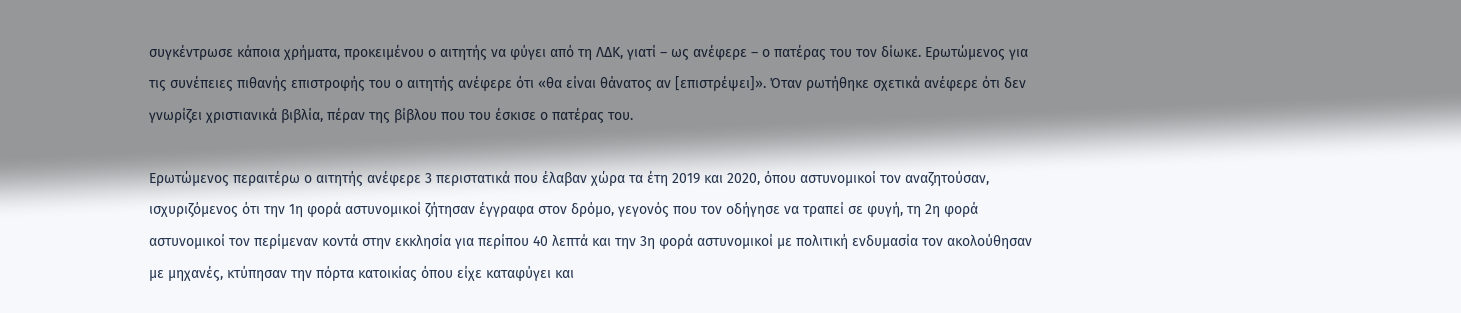συγκέντρωσε κάποια χρήματα, προκειμένου ο αιτητής να φύγει από τη ΛΔΚ, γιατί – ως ανέφερε – ο πατέρας του τον δίωκε. Ερωτώμενος για τις συνέπειες πιθανής επιστροφής του ο αιτητής ανέφερε ότι «θα είναι θάνατος αν [επιστρέψει]». Όταν ρωτήθηκε σχετικά ανέφερε ότι δεν γνωρίζει χριστιανικά βιβλία, πέραν της βίβλου που του έσκισε ο πατέρας του.

Ερωτώμενος περαιτέρω ο αιτητής ανέφερε 3 περιστατικά που έλαβαν χώρα τα έτη 2019 και 2020, όπου αστυνομικοί τον αναζητούσαν, ισχυριζόμενος ότι την 1η φορά αστυνομικοί ζήτησαν έγγραφα στον δρόμο, γεγονός που τον οδήγησε να τραπεί σε φυγή, τη 2η φορά αστυνομικοί τον περίμεναν κοντά στην εκκλησία για περίπου 40 λεπτά και την 3η φορά αστυνομικοί με πολιτική ενδυμασία τον ακολούθησαν με μηχανές, κτύπησαν την πόρτα κατοικίας όπου είχε καταφύγει και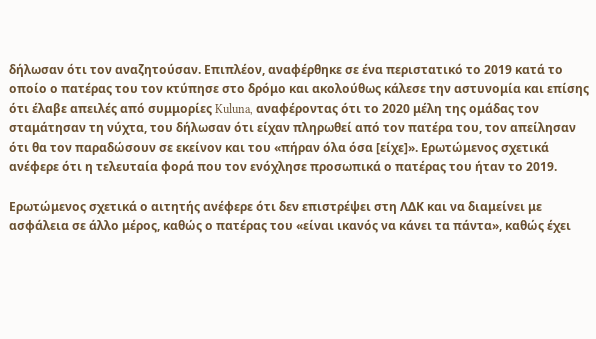δήλωσαν ότι τον αναζητούσαν. Επιπλέον, αναφέρθηκε σε ένα περιστατικό το 2019 κατά το οποίο ο πατέρας του τον κτύπησε στο δρόμο και ακολούθως κάλεσε την αστυνομία και επίσης ότι έλαβε απειλές από συμμορίες Kuluna, αναφέροντας ότι το 2020 μέλη της ομάδας τον σταμάτησαν τη νύχτα, του δήλωσαν ότι είχαν πληρωθεί από τον πατέρα του, τον απείλησαν ότι θα τον παραδώσουν σε εκείνον και του «πήραν όλα όσα [είχε]». Ερωτώμενος σχετικά ανέφερε ότι η τελευταία φορά που τον ενόχλησε προσωπικά ο πατέρας του ήταν το 2019.

Ερωτώμενος σχετικά ο αιτητής ανέφερε ότι δεν επιστρέψει στη ΛΔΚ και να διαμείνει με ασφάλεια σε άλλο μέρος, καθώς ο πατέρας του «είναι ικανός να κάνει τα πάντα», καθώς έχει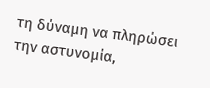τη δύναμη να πληρώσει την αστυνομία,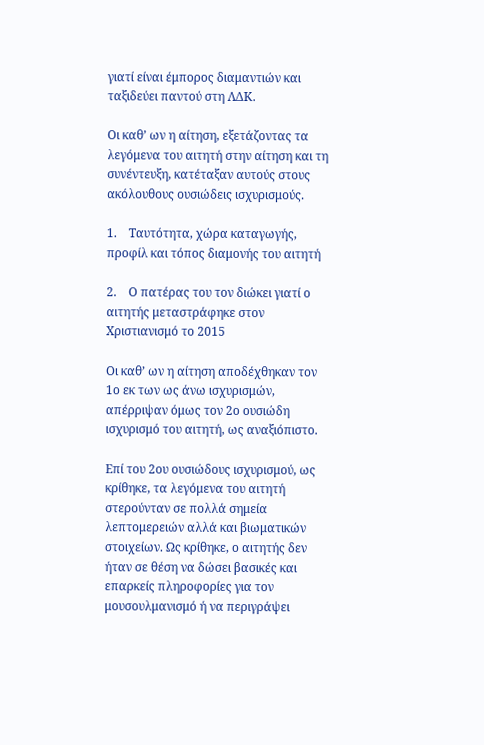γιατί είναι έμπορος διαμαντιών και ταξιδεύει παντού στη ΛΔΚ.

Οι καθ’ ων η αίτηση, εξετάζοντας τα λεγόμενα του αιτητή στην αίτηση και τη συνέντευξη, κατέταξαν αυτούς στους ακόλουθους ουσιώδεις ισχυρισμούς.

1.    Ταυτότητα, χώρα καταγωγής, προφίλ και τόπος διαμονής του αιτητή

2.    Ο πατέρας του τον διώκει γιατί ο αιτητής μεταστράφηκε στον Χριστιανισμό το 2015

Οι καθ’ ων η αίτηση αποδέχθηκαν τον 1ο εκ των ως άνω ισχυρισμών, απέρριψαν όμως τον 2ο ουσιώδη ισχυρισμό του αιτητή, ως αναξιόπιστο.

Επί του 2ου ουσιώδους ισχυρισμού, ως κρίθηκε, τα λεγόμενα του αιτητή στερούνταν σε πολλά σημεία λεπτομερειών αλλά και βιωματικών στοιχείων. Ως κρίθηκε, ο αιτητής δεν ήταν σε θέση να δώσει βασικές και επαρκείς πληροφορίες για τον μουσουλμανισμό ή να περιγράψει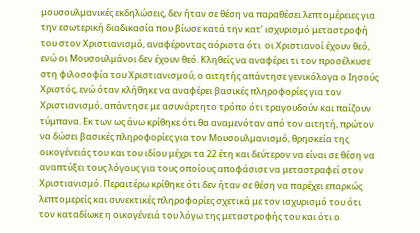μουσουλμανικές εκδηλώσεις, δεν ήταν σε θέση να παραθέσει λεπτομέρειες για την εσωτερική διαδικασία που βίωσε κατά την κατ’ ισχυρισμό μεταστροφή του στον Χριστιανισμό, αναφέροντας αόριστα ότι  οι Χριστιανοί έχουν θεό, ενώ οι Μουσουλμάνοι δεν έχουν θεό. Κληθείς να αναφέρει τι τον προσέλκυσε στη φιλοσοφία του Χριστιανισμού, ο αιτητής απάντησε γενικόλογα ο Ιησούς Χριστός, ενώ όταν κλήθηκε να αναφέρει βασικές πληροφορίες για τον Χριστιανισμό, απάντησε με ασυνάρτητο τρόπο ότι τραγουδούν και παίζουν τύμπανα. Εκ των ως άνω κρίθηκε ότι θα αναμενόταν από τον αιτητή, πρώτον να δώσει βασικές πληροφορίες για τον Μουσουλμανισμό, θρησκεία της οικογένειάς του και του ιδίου μέχρι τα 22 έτη και δεύτερον να είναι σε θέση να αναπτύξει τους λόγους για τους οποίους αποφάσισε να μεταστραφεί στον Χριστιανισμό. Περαιτέρω κρίθηκε ότι δεν ήταν σε θέση να παρέχει επαρκώς λεπτομερείς και συνεκτικές πληροφορίες σχετικά με τον ισχυρισμό του ότι τον καταδίωκε η οικογένειά του λόγω της μεταστροφής του και ότι ο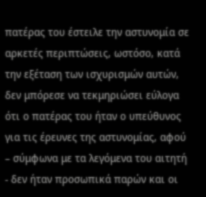πατέρας του έστειλε την αστυνομία σε αρκετές περιπτώσεις, ωστόσο, κατά την εξέταση των ισχυρισμών αυτών, δεν μπόρεσε να τεκμηριώσει εύλογα ότι ο πατέρας του ήταν ο υπεύθυνος για τις έρευνες της αστυνομίας, αφού – σύμφωνα με τα λεγόμενα του αιτητή - δεν ήταν προσωπικά παρών και οι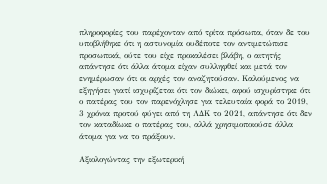πληροφορίες του παρέχονταν από τρίτα πρόσωπα, όταν δε του υποβλήθηκε ότι η αστυνομία ουδέποτε τον αντιμετώπισε προσωπικά, ούτε του είχε προκαλέσει βλάβη, ο αιτητής απάντησε ότι άλλα άτομα είχαν συλληφθεί και μετά τον ενημέρωσαν ότι οι αρχές τον αναζητούσαν. Καλούμενος να εξηγήσει γιατί ισχυρίζεται ότι τον διώκει, αφού ισχυρίστηκε ότι ο πατέρας του τον παρενόχλησε για τελευταία φορά το 2019, 3 χρόνια προτού φύγει από τη ΛΔΚ το 2021, απάντησε ότι δεν τον καταδίωκε ο πατέρας του, αλλά χρησιμοποιούσε άλλα άτομα για να το πράξουν.

Αξιολογώντας την εξωτερική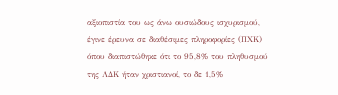αξιοπιστία του ως άνω ουσιώδους ισχυρισμού, έγινε έρευνα σε διαθέσιμες πληροφορίες (ΠΧΚ) όπου διαπιστώθηκε ότι το 95,8% του πληθυσμού της ΛΔΚ ήταν χριστιανοί, το δε 1,5%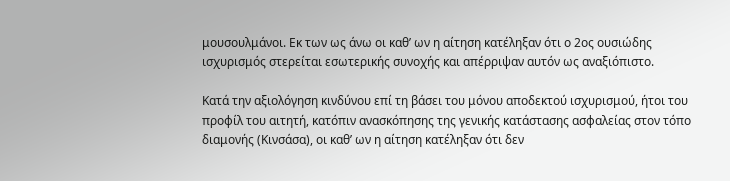μουσουλμάνοι. Εκ των ως άνω οι καθ’ ων η αίτηση κατέληξαν ότι ο 2ος ουσιώδης ισχυρισμός στερείται εσωτερικής συνοχής και απέρριψαν αυτόν ως αναξιόπιστο.

Κατά την αξιολόγηση κινδύνου επί τη βάσει του μόνου αποδεκτού ισχυρισμού, ήτοι του προφίλ του αιτητή, κατόπιν ανασκόπησης της γενικής κατάστασης ασφαλείας στον τόπο διαμονής (Κινσάσα), οι καθ’ ων η αίτηση κατέληξαν ότι δεν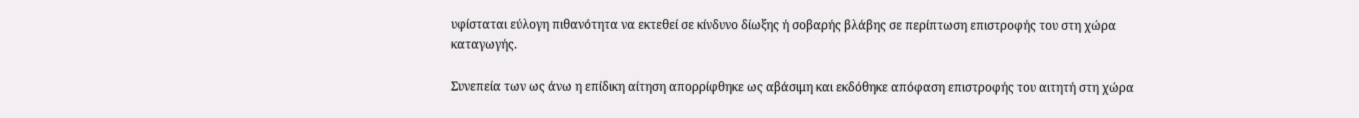υφίσταται εύλογη πιθανότητα να εκτεθεί σε κίνδυνο δίωξης ή σοβαρής βλάβης σε περίπτωση επιστροφής του στη χώρα καταγωγής.

Συνεπεία των ως άνω η επίδικη αίτηση απορρίφθηκε ως αβάσιμη και εκδόθηκε απόφαση επιστροφής του αιτητή στη χώρα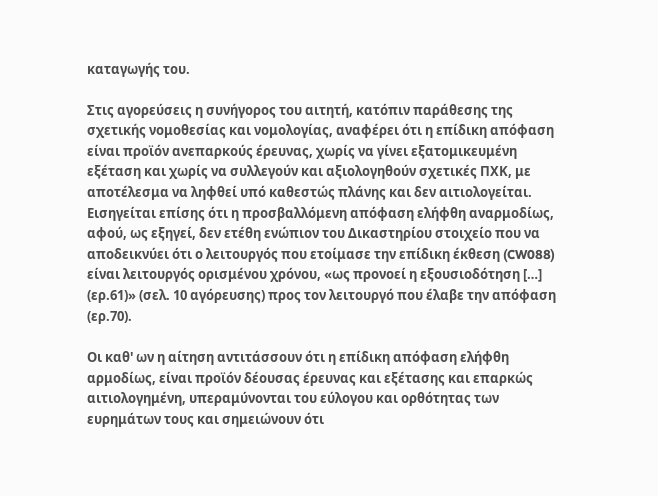καταγωγής του.

Στις αγορεύσεις η συνήγορος του αιτητή, κατόπιν παράθεσης της σχετικής νομοθεσίας και νομολογίας, αναφέρει ότι η επίδικη απόφαση είναι προϊόν ανεπαρκούς έρευνας, χωρίς να γίνει εξατομικευμένη εξέταση και χωρίς να συλλεγούν και αξιολογηθούν σχετικές ΠΧΚ, με αποτέλεσμα να ληφθεί υπό καθεστώς πλάνης και δεν αιτιολογείται. Εισηγείται επίσης ότι η προσβαλλόμενη απόφαση ελήφθη αναρμοδίως, αφού, ως εξηγεί, δεν ετέθη ενώπιον του Δικαστηρίου στοιχείο που να αποδεικνύει ότι ο λειτουργός που ετοίμασε την επίδικη έκθεση (CW088) είναι λειτουργός ορισμένου χρόνου, «ως προνοεί η εξουσιοδότηση […] (ερ.61)» (σελ. 10 αγόρευσης) προς τον λειτουργό που έλαβε την απόφαση (ερ.70).

Οι καθ' ων η αίτηση αντιτάσσουν ότι η επίδικη απόφαση ελήφθη αρμοδίως, είναι προϊόν δέουσας έρευνας και εξέτασης και επαρκώς αιτιολογημένη, υπεραμύνονται του εύλογου και ορθότητας των ευρημάτων τους και σημειώνουν ότι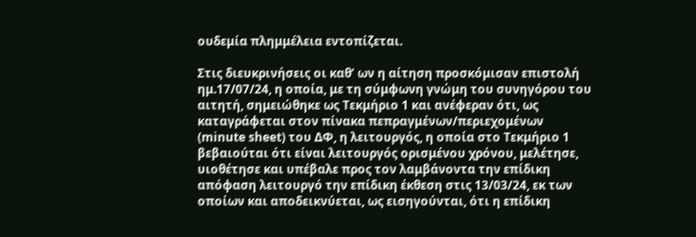ουδεμία πλημμέλεια εντοπίζεται.

Στις διευκρινήσεις οι καθ’ ων η αίτηση προσκόμισαν επιστολή ημ.17/07/24, η οποία, με τη σύμφωνη γνώμη του συνηγόρου του αιτητή, σημειώθηκε ως Τεκμήριο 1 και ανέφεραν ότι, ως καταγράφεται στον πίνακα πεπραγμένων/περιεχομένων (minute sheet) του ΔΦ, η λειτουργός, η οποία στο Τεκμήριο 1 βεβαιούται ότι είναι λειτουργός ορισμένου χρόνου, μελέτησε, υιοθέτησε και υπέβαλε προς τον λαμβάνοντα την επίδικη απόφαση λειτουργό την επίδικη έκθεση στις 13/03/24, εκ των οποίων και αποδεικνύεται, ως εισηγούνται, ότι η επίδικη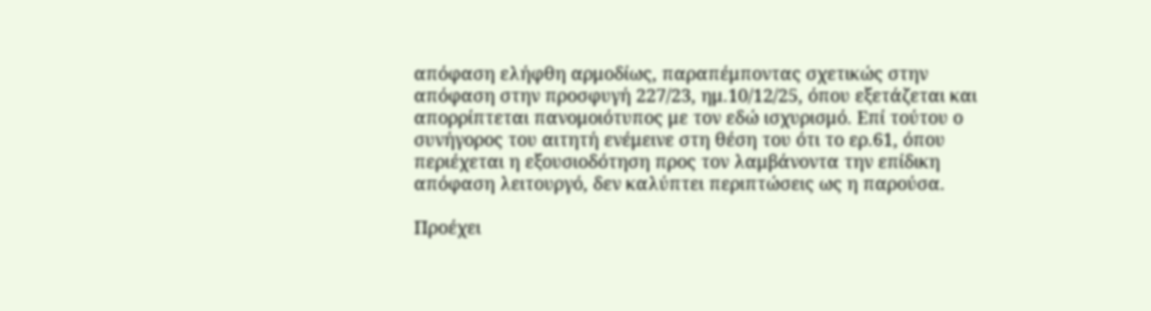απόφαση ελήφθη αρμοδίως, παραπέμποντας σχετικώς στην απόφαση στην προσφυγή 227/23, ημ.10/12/25, όπου εξετάζεται και απορρίπτεται πανομοιότυπος με τον εδώ ισχυρισμό. Επί τούτου ο συνήγορος του αιτητή ενέμεινε στη θέση του ότι το ερ.61, όπου περιέχεται η εξουσιοδότηση προς τον λαμβάνοντα την επίδικη απόφαση λειτουργό, δεν καλύπτει περιπτώσεις ως η παρούσα.

Προέχει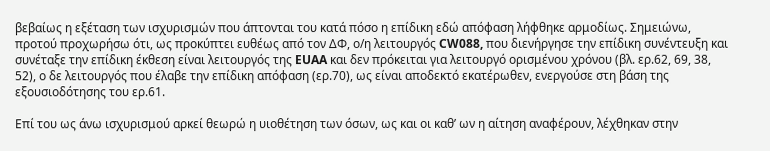βεβαίως η εξέταση των ισχυρισμών που άπτονται του κατά πόσο η επίδικη εδώ απόφαση λήφθηκε αρμοδίως. Σημειώνω, προτού προχωρήσω ότι, ως προκύπτει ευθέως από τον ΔΦ, ο/η λειτουργός CW088, που διενήργησε την επίδικη συνέντευξη και συνέταξε την επίδικη έκθεση είναι λειτουργός της EUAA και δεν πρόκειται για λειτουργό ορισμένου χρόνου (βλ. ερ.62, 69, 38, 52), ο δε λειτουργός που έλαβε την επίδικη απόφαση (ερ.70), ως είναι αποδεκτό εκατέρωθεν, ενεργούσε στη βάση της εξουσιοδότησης του ερ.61.

Επί του ως άνω ισχυρισμού αρκεί θεωρώ η υιοθέτηση των όσων, ως και οι καθ’ ων η αίτηση αναφέρουν, λέχθηκαν στην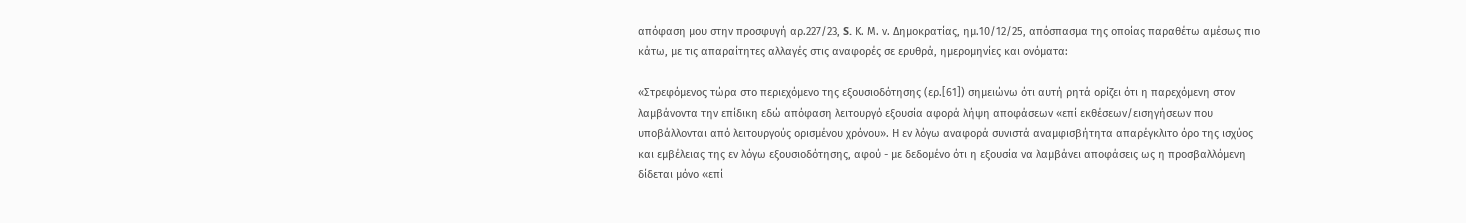απόφαση μου στην προσφυγή αρ.227/23, S. Κ. Μ. ν. Δημοκρατίας, ημ.10/12/25, απόσπασμα της οποίας παραθέτω αμέσως πιο κάτω, με τις απαραίτητες αλλαγές στις αναφορές σε ερυθρά, ημερομηνίες και ονόματα:

«Στρεφόμενος τώρα στο περιεχόμενο της εξουσιοδότησης (ερ.[61]) σημειώνω ότι αυτή ρητά ορίζει ότι η παρεχόμενη στον λαμβάνοντα την επίδικη εδώ απόφαση λειτουργό εξουσία αφορά λήψη αποφάσεων «επί εκθέσεων/εισηγήσεων που υποβάλλονται από λειτουργούς ορισμένου χρόνου». Η εν λόγω αναφορά συνιστά αναμφισβήτητα απαρέγκλιτο όρο της ισχύος και εμβέλειας της εν λόγω εξουσιοδότησης, αφού - με δεδομένο ότι η εξουσία να λαμβάνει αποφάσεις ως η προσβαλλόμενη δίδεται μόνο «επί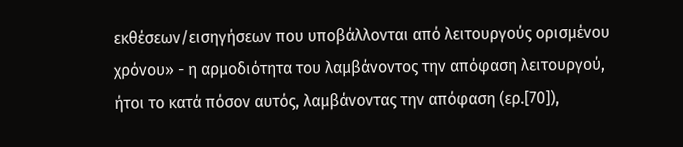εκθέσεων/εισηγήσεων που υποβάλλονται από λειτουργούς ορισμένου χρόνου» - η αρμοδιότητα του λαμβάνοντος την απόφαση λειτουργού, ήτοι το κατά πόσον αυτός, λαμβάνοντας την απόφαση (ερ.[70]),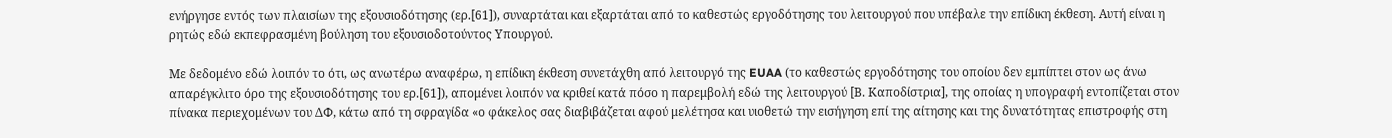ενήργησε εντός των πλαισίων της εξουσιοδότησης (ερ.[61]), συναρτάται και εξαρτάται από το καθεστώς εργοδότησης του λειτουργού που υπέβαλε την επίδικη έκθεση. Αυτή είναι η ρητώς εδώ εκπεφρασμένη βούληση του εξουσιοδοτούντος Υπουργού.

Με δεδομένο εδώ λοιπόν το ότι, ως ανωτέρω αναφέρω, η επίδικη έκθεση συνετάχθη από λειτουργό της EUAA (το καθεστώς εργοδότησης του οποίου δεν εμπίπτει στον ως άνω απαρέγκλιτο όρο της εξουσιοδότησης του ερ.[61]), απομένει λοιπόν να κριθεί κατά πόσο η παρεμβολή εδώ της λειτουργού [Β. Καποδίστρια], της οποίας η υπογραφή εντοπίζεται στον πίνακα περιεχομένων του ΔΦ, κάτω από τη σφραγίδα «ο φάκελος σας διαβιβάζεται αφού μελέτησα και υιοθετώ την εισήγηση επί της αίτησης και της δυνατότητας επιστροφής στη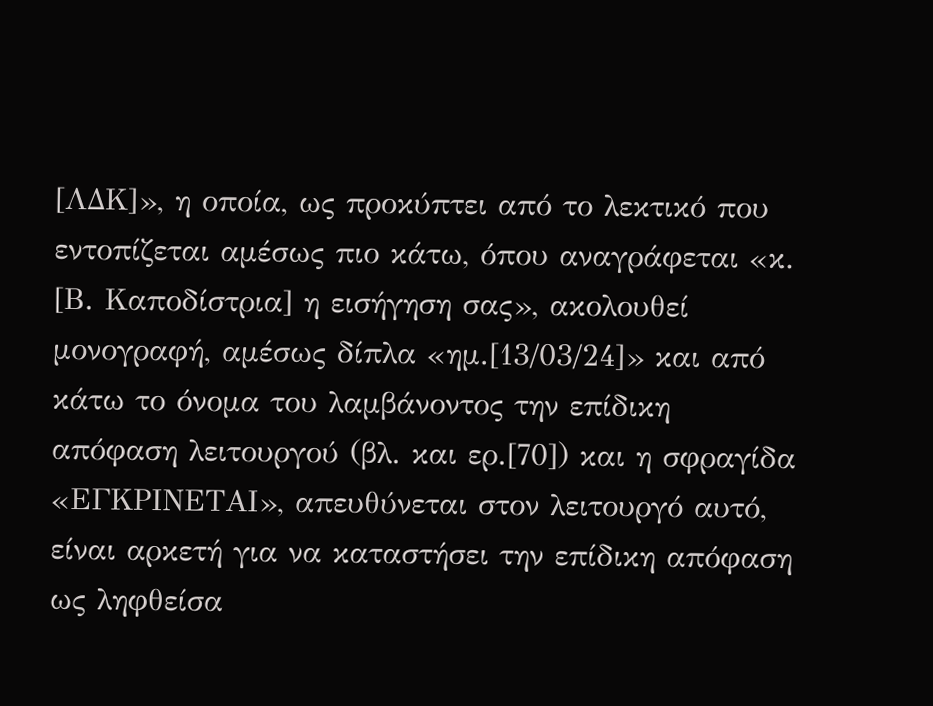[ΛΔΚ]», η οποία, ως προκύπτει από το λεκτικό που εντοπίζεται αμέσως πιο κάτω, όπου αναγράφεται «κ. [Β. Καποδίστρια] η εισήγηση σας», ακολουθεί μονογραφή, αμέσως δίπλα «ημ.[13/03/24]» και από κάτω το όνομα του λαμβάνοντος την επίδικη απόφαση λειτουργού (βλ. και ερ.[70]) και η σφραγίδα «ΕΓΚΡΙΝΕΤΑΙ», απευθύνεται στον λειτουργό αυτό, είναι αρκετή για να καταστήσει την επίδικη απόφαση ως ληφθείσα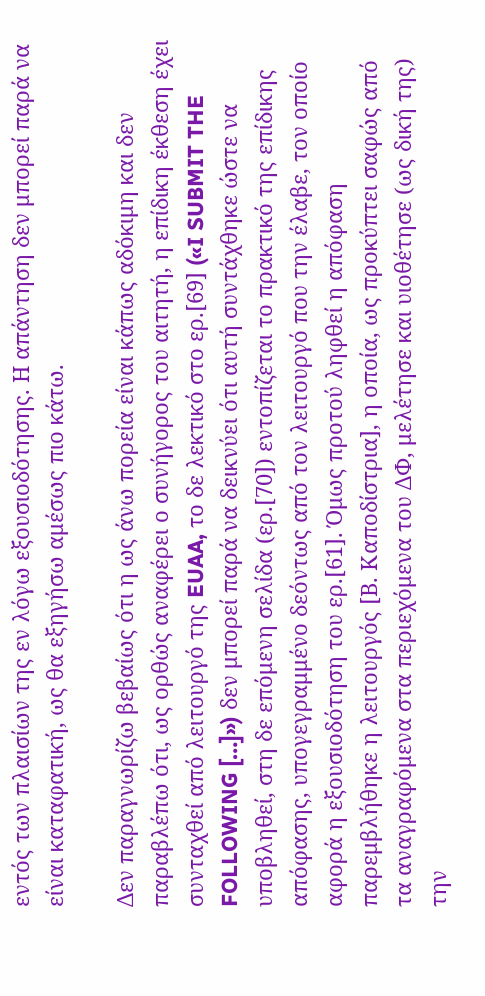εντός των πλαισίων της εν λόγω εξουσιοδότησης. Η απάντηση δεν μπορεί παρά να είναι καταφατική, ως θα εξηγήσω αμέσως πιο κάτω.

Δεν παραγνωρίζω βεβαίως ότι η ως άνω πορεία είναι κάπως αδόκιμη και δεν παραβλέπω ότι, ως ορθώς αναφέρει ο συνήγορος του αιτητή, η επίδικη έκθεση έχει συνταχθεί από λειτουργό της EUAA, το δε λεκτικό στο ερ.[69] («I SUBMIT THE FOLLOWING […]») δεν μπορεί παρά να δεικνύει ότι αυτή συντάχθηκε ώστε να υποβληθεί, στη δε επόμενη σελίδα (ερ.[70]) εντοπίζεται το πρακτικό της επίδικης απόφασης, υπογεγραμμένο δεόντως από τον λειτουργό που την έλαβε, τον οποίο αφορά η εξουσιοδότηση του ερ.[61]. Όμως προτού ληφθεί η απόφαση παρεμβλήθηκε η λειτουργός [Β. Καποδίστρια], η οποία, ως προκύπτει σαφώς από τα αναγραφόμενα στα περιεχόμενα του ΔΦ, μελέτησε και υιοθέτησε (ως δική της) την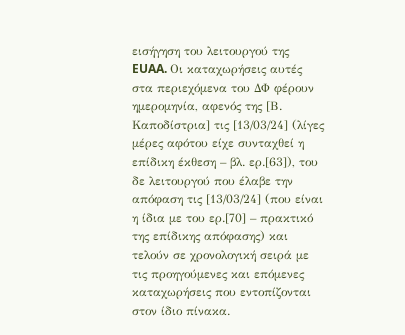εισήγηση του λειτουργού της EUAA. Οι καταχωρήσεις αυτές στα περιεχόμενα του ΔΦ φέρουν ημερομηνία, αφενός της [Β. Καποδίστρια] τις [13/03/24] (λίγες μέρες αφότου είχε συνταχθεί η επίδικη έκθεση – βλ. ερ.[63]), του δε λειτουργού που έλαβε την απόφαση τις [13/03/24] (που είναι η ίδια με του ερ.[70] – πρακτικό της επίδικης απόφασης) και τελούν σε χρονολογική σειρά με τις προηγούμενες και επόμενες καταχωρήσεις που εντοπίζονται στον ίδιο πίνακα.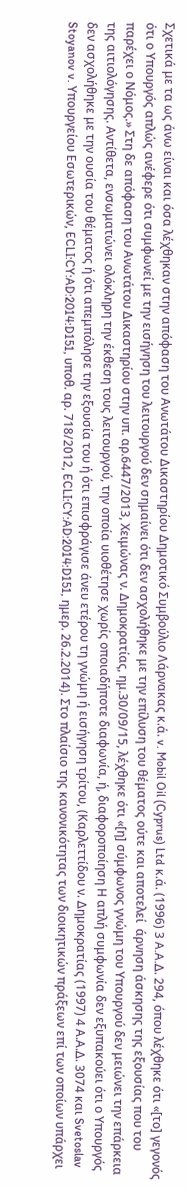Σχετικά με τα ως άνω είναι και όσα λέχθηκαν στην απόφαση του Ανωτάτου Δικαστηρίου Δημοτικό Συμβούλιο Λάρνακας κ.ά. v. Mobil Oil (Cyprus) Ltd κ.ά. (1996) 3 A.A.Δ. 294, όπου λέχθηκε ότι «[το] γεγονός ότι ο Υπουργός απλώς ανέφερε ότι συμφωνεί με την εισήγηση του λειτουργού δεν σημαίνει ότι δεν ασχολήθηκε με την επίλυση του θέματος ούτε και αποτελεί  άρνηση άσκησης της εξουσίας που του παρέχει ο Νόμος.» Στη δε απόφαση του Ανωτάτου Δικαστηρίου στην υπ. αρ.6447/2013, Χειμώνας ν. Δημοκρατίας, ημ.30/09/15, λέχθηκε ότι «[η] σύμφωνος γνώμη του Υπουργού δεν μειώνει την επάρκεια της αιτιολόγησης. Αντίθετα, ενσωματώνει ολόκληρη την έκθεση τους λειτουργού, την οποία υιοθέτησε χωρίς οποιαδήποτε διαφωνία, ή, διαφοροποίηση Η απλή συμφωνία δεν εξυπακούει ότι ο Υπουργός δεν ασχολήθηκε με την ουσία του θέματος ή ότι απεμπόλησε την εξουσία του ή ότι επισφράγισε άνευ ετέρου τη γνώμη ή εισήγηση τρίτου, (Καρλεττίδου ν. Δημοκρατίας (1997) 4 Α.Α.Δ. 3074 και Svetoslav Stoyanov v. Υπουργείου Εσωτερικών, ECLI:CY:AD:2014:D151, υποθ. αρ. 718/2012, ECLI:CY:AD:2014:D151, ημερ. 26.2.2014). Στο πλαίσιο της κανονικότητας των διοικητικών πράξεων επί των οποίων υπάρχει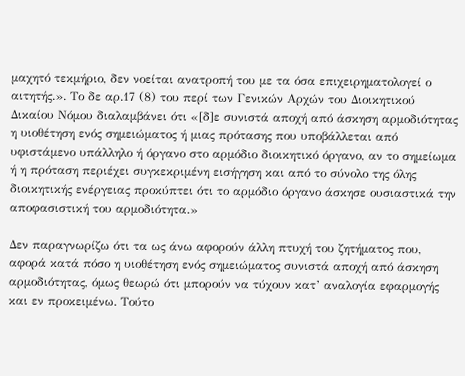μαχητό τεκμήριο, δεν νοείται ανατροπή του με τα όσα επιχειρηματολογεί ο αιτητής.». Το δε αρ.17 (8) του περί των Γενικών Αρχών του Διοικητικού Δικαίου Νόμου διαλαμβάνει ότι «[δ]ε συνιστά αποχή από άσκηση αρμοδιότητας η υιοθέτηση ενός σημειώματος ή μιας πρότασης που υποβάλλεται από υφιστάμενο υπάλληλο ή όργανο στο αρμόδιο διοικητικό όργανο, αν το σημείωμα ή η πρόταση περιέχει συγκεκριμένη εισήγηση και από το σύνολο της όλης διοικητικής ενέργειας προκύπτει ότι το αρμόδιο όργανο άσκησε ουσιαστικά την αποφασιστική του αρμοδιότητα.»

Δεν παραγνωρίζω ότι τα ως άνω αφορούν άλλη πτυχή του ζητήματος που, αφορά κατά πόσο η υιοθέτηση ενός σημειώματος συνιστά αποχή από άσκηση αρμοδιότητας, όμως θεωρώ ότι μπορούν να τύχουν κατ’ αναλογία εφαρμογής και εν προκειμένω. Τούτο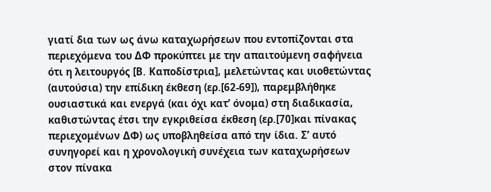γιατί δια των ως άνω καταχωρήσεων που εντοπίζονται στα περιεχόμενα του ΔΦ προκύπτει με την απαιτούμενη σαφήνεια ότι η λειτουργός [Β. Καποδίστρια], μελετώντας και υιοθετώντας (αυτούσια) την επίδικη έκθεση (ερ.[62-69]), παρεμβλήθηκε ουσιαστικά και ενεργά (και όχι κατ’ όνομα) στη διαδικασία, καθιστώντας έτσι την εγκριθείσα έκθεση (ερ.[70]και πίνακας περιεχομένων ΔΦ) ως υποβληθείσα από την ίδια. Σ’ αυτό συνηγορεί και η χρονολογική συνέχεια των καταχωρήσεων στον πίνακα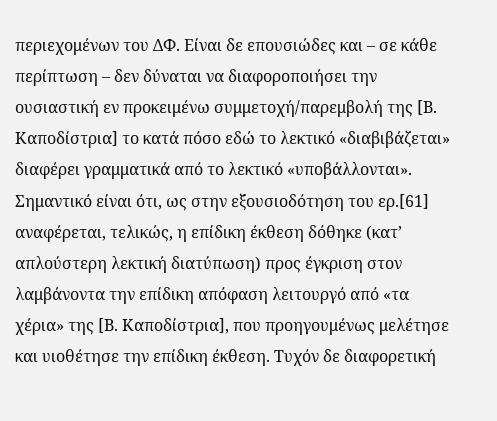περιεχομένων του ΔΦ. Είναι δε επουσιώδες και – σε κάθε περίπτωση – δεν δύναται να διαφοροποιήσει την ουσιαστική εν προκειμένω συμμετοχή/παρεμβολή της [Β. Καποδίστρια] το κατά πόσο εδώ το λεκτικό «διαβιβάζεται» διαφέρει γραμματικά από το λεκτικό «υποβάλλονται». Σημαντικό είναι ότι, ως στην εξουσιοδότηση του ερ.[61] αναφέρεται, τελικώς, η επίδικη έκθεση δόθηκε (κατ’ απλούστερη λεκτική διατύπωση) προς έγκριση στον λαμβάνοντα την επίδικη απόφαση λειτουργό από «τα χέρια» της [Β. Καποδίστρια], που προηγουμένως μελέτησε και υιοθέτησε την επίδικη έκθεση. Τυχόν δε διαφορετική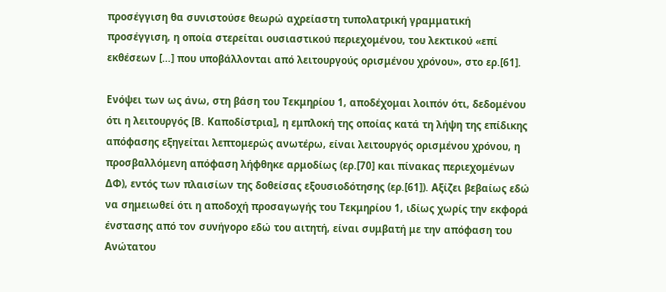προσέγγιση θα συνιστούσε θεωρώ αχρείαστη τυπολατρική γραμματική προσέγγιση, η οποία στερείται ουσιαστικού περιεχομένου, του λεκτικού «επί εκθέσεων […] που υποβάλλονται από λειτουργούς ορισμένου χρόνου», στο ερ.[61].

Ενόψει των ως άνω, στη βάση του Τεκμηρίου 1, αποδέχομαι λοιπόν ότι, δεδομένου ότι η λειτουργός [Β. Καποδίστρια], η εμπλοκή της οποίας κατά τη λήψη της επίδικης απόφασης εξηγείται λεπτομερώς ανωτέρω, είναι λειτουργός ορισμένου χρόνου, η προσβαλλόμενη απόφαση λήφθηκε αρμοδίως (ερ.[70] και πίνακας περιεχομένων ΔΦ), εντός των πλαισίων της δοθείσας εξουσιοδότησης (ερ.[61]). Αξίζει βεβαίως εδώ να σημειωθεί ότι η αποδοχή προσαγωγής του Τεκμηρίου 1, ιδίως χωρίς την εκφορά ένστασης από τον συνήγορο εδώ του αιτητή, είναι συμβατή με την απόφαση του Ανώτατου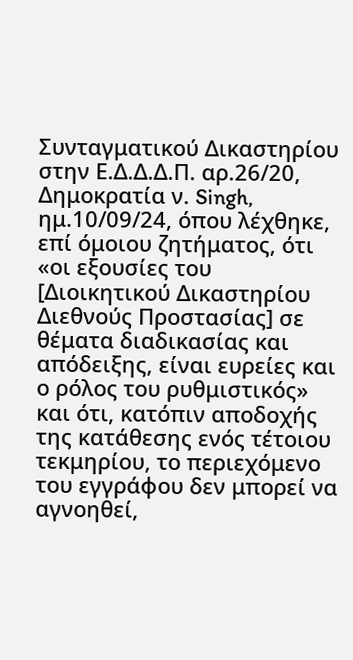Συνταγματικού Δικαστηρίου στην Ε.Δ.Δ.Δ.Π. αρ.26/20, Δημοκρατία ν. Singh, ημ.10/09/24, όπου λέχθηκε, επί όμοιου ζητήματος, ότι «οι εξουσίες του [Διοικητικού Δικαστηρίου Διεθνούς Προστασίας] σε θέματα διαδικασίας και απόδειξης, είναι ευρείες και ο ρόλος του ρυθμιστικός» και ότι, κατόπιν αποδοχής της κατάθεσης ενός τέτοιου τεκμηρίου, το περιεχόμενο του εγγράφου δεν μπορεί να αγνοηθεί,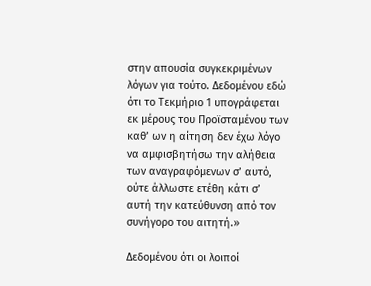στην απουσία συγκεκριμένων λόγων για τούτο. Δεδομένου εδώ ότι το Τεκμήριο 1 υπογράφεται εκ μέρους του Προϊσταμένου των καθ’ ων η αίτηση δεν έχω λόγο να αμφισβητήσω την αλήθεια των αναγραφόμενων σ’ αυτό, ούτε άλλωστε ετέθη κάτι σ’ αυτή την κατεύθυνση από τον συνήγορο του αιτητή.»

Δεδομένου ότι οι λοιποί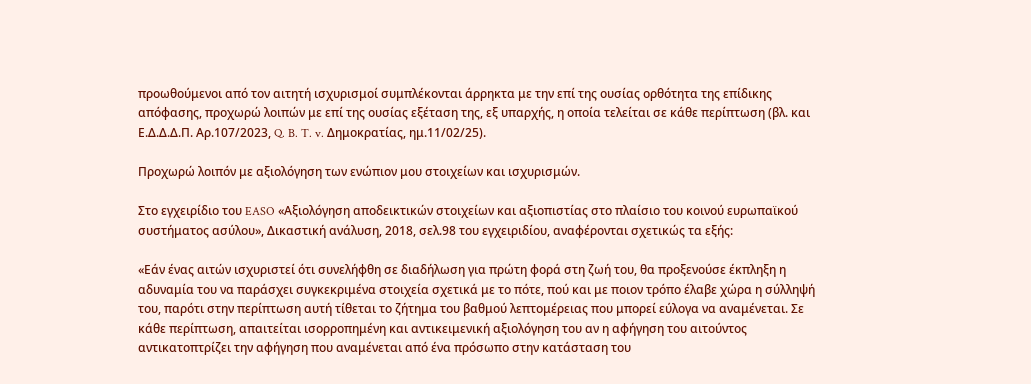προωθούμενοι από τον αιτητή ισχυρισμοί συμπλέκονται άρρηκτα με την επί της ουσίας ορθότητα της επίδικης απόφασης, προχωρώ λοιπών με επί της ουσίας εξέταση της, εξ υπαρχής, η οποία τελείται σε κάθε περίπτωση (βλ. και Ε.Δ.Δ.Δ.Π. Αρ.107/2023, Q. B. T. v. Δημοκρατίας, ημ.11/02/25).

Προχωρώ λοιπόν με αξιολόγηση των ενώπιον μου στοιχείων και ισχυρισμών.

Στο εγχειρίδιο του EASO «Αξιολόγηση αποδεικτικών στοιχείων και αξιοπιστίας στο πλαίσιο του κοινού ευρωπαϊκού συστήματος ασύλου», Δικαστική ανάλυση, 2018, σελ.98 του εγχειριδίου, αναφέρονται σχετικώς τα εξής:

«Εάν ένας αιτών ισχυριστεί ότι συνελήφθη σε διαδήλωση για πρώτη φορά στη ζωή του, θα προξενούσε έκπληξη η αδυναμία του να παράσχει συγκεκριμένα στοιχεία σχετικά με το πότε, πού και με ποιον τρόπο έλαβε χώρα η σύλληψή του, παρότι στην περίπτωση αυτή τίθεται το ζήτημα του βαθμού λεπτομέρειας που μπορεί εύλογα να αναμένεται. Σε κάθε περίπτωση, απαιτείται ισορροπημένη και αντικειμενική αξιολόγηση του αν η αφήγηση του αιτούντος αντικατοπτρίζει την αφήγηση που αναμένεται από ένα πρόσωπο στην κατάσταση του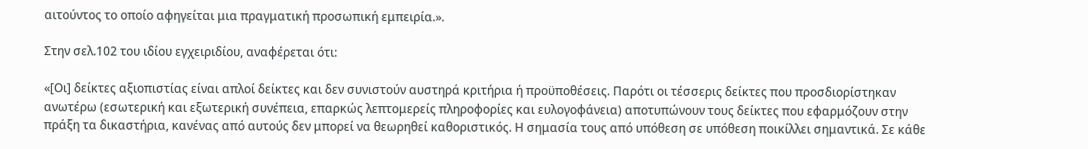αιτούντος το οποίο αφηγείται μια πραγματική προσωπική εμπειρία.».

Στην σελ.102 του ιδίου εγχειριδίου, αναφέρεται ότι:

«[Οι] δείκτες αξιοπιστίας είναι απλοί δείκτες και δεν συνιστούν αυστηρά κριτήρια ή προϋποθέσεις. Παρότι οι τέσσερις δείκτες που προσδιορίστηκαν ανωτέρω (εσωτερική και εξωτερική συνέπεια, επαρκώς λεπτομερείς πληροφορίες και ευλογοφάνεια) αποτυπώνουν τους δείκτες που εφαρμόζουν στην πράξη τα δικαστήρια, κανένας από αυτούς δεν μπορεί να θεωρηθεί καθοριστικός. Η σημασία τους από υπόθεση σε υπόθεση ποικίλλει σημαντικά. Σε κάθε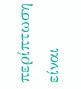περίπτωση είναι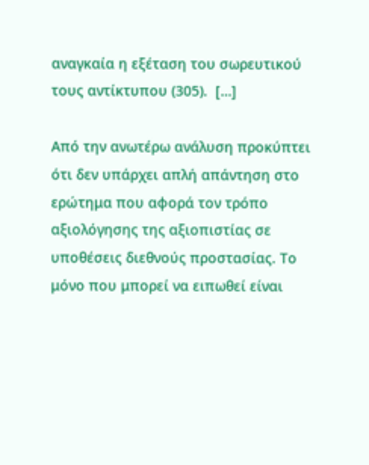αναγκαία η εξέταση του σωρευτικού τους αντίκτυπου (305).  […]

Από την ανωτέρω ανάλυση προκύπτει ότι δεν υπάρχει απλή απάντηση στο ερώτημα που αφορά τον τρόπο αξιολόγησης της αξιοπιστίας σε υποθέσεις διεθνούς προστασίας. Το μόνο που μπορεί να ειπωθεί είναι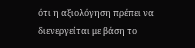ότι η αξιολόγηση πρέπει να διενεργείται με βάση το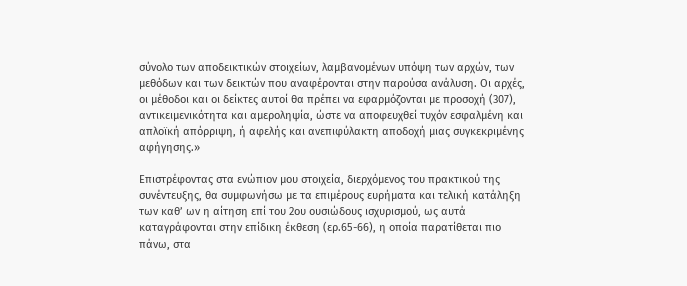σύνολο των αποδεικτικών στοιχείων, λαμβανομένων υπόψη των αρχών, των μεθόδων και των δεικτών που αναφέρονται στην παρούσα ανάλυση. Οι αρχές, οι μέθοδοι και οι δείκτες αυτοί θα πρέπει να εφαρμόζονται με προσοχή (307), αντικειμενικότητα και αμεροληψία, ώστε να αποφευχθεί τυχόν εσφαλμένη και απλοϊκή απόρριψη, ή αφελής και ανεπιφύλακτη αποδοχή μιας συγκεκριμένης αφήγησης.»

Επιστρέφοντας στα ενώπιον μου στοιχεία, διερχόμενος του πρακτικού της συνέντευξης, θα συμφωνήσω με τα επιμέρους ευρήματα και τελική κατάληξη των καθ’ ων η αίτηση επί του 2ου ουσιώδους ισχυρισμού, ως αυτά καταγράφονται στην επίδικη έκθεση (ερ.65-66), η οποία παρατίθεται πιο πάνω, στα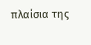πλαίσια της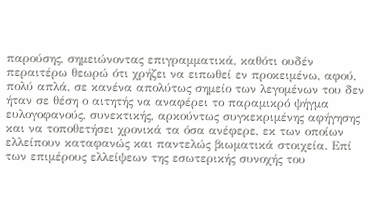παρούσης, σημειώνοντας επιγραμματικά, καθότι ουδέν περαιτέρω θεωρώ ότι χρήζει να ειπωθεί εν προκειμένω, αφού, πολύ απλά, σε κανένα απολύτως σημείο των λεγομένων του δεν ήταν σε θέση ο αιτητής να αναφέρει το παραμικρό ψήγμα ευλογοφανούς, συνεκτικής, αρκούντως συγκεκριμένης αφήγησης και να τοποθετήσει χρονικά τα όσα ανέφερε, εκ των οποίων ελλείπουν καταφανώς και παντελώς βιωματικά στοιχεία. Επί των επιμέρους ελλείψεων της εσωτερικής συνοχής του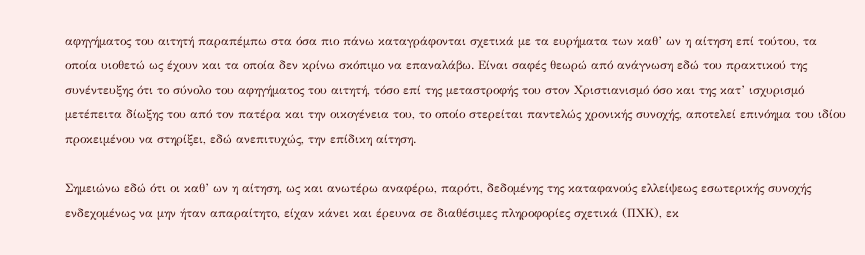αφηγήματος του αιτητή παραπέμπω στα όσα πιο πάνω καταγράφονται σχετικά με τα ευρήματα των καθ’ ων η αίτηση επί τούτου, τα οποία υιοθετώ ως έχουν και τα οποία δεν κρίνω σκόπιμο να επαναλάβω. Είναι σαφές θεωρώ από ανάγνωση εδώ του πρακτικού της συνέντευξης ότι το σύνολο του αφηγήματος του αιτητή, τόσο επί της μεταστροφής του στον Χριστιανισμό όσο και της κατ’ ισχυρισμό μετέπειτα δίωξης του από τον πατέρα και την οικογένεια του, το οποίο στερείται παντελώς χρονικής συνοχής, αποτελεί επινόημα του ιδίου προκειμένου να στηρίξει, εδώ ανεπιτυχώς, την επίδικη αίτηση.

Σημειώνω εδώ ότι οι καθ’ ων η αίτηση, ως και ανωτέρω αναφέρω, παρότι, δεδομένης της καταφανούς ελλείψεως εσωτερικής συνοχής ενδεχομένως να μην ήταν απαραίτητο, είχαν κάνει και έρευνα σε διαθέσιμες πληροφορίες σχετικά (ΠΧΚ), εκ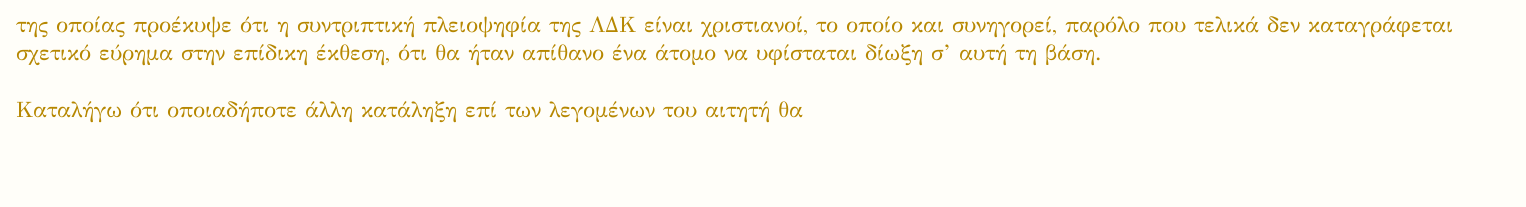της οποίας προέκυψε ότι η συντριπτική πλειοψηφία της ΛΔΚ είναι χριστιανοί, το οποίο και συνηγορεί, παρόλο που τελικά δεν καταγράφεται σχετικό εύρημα στην επίδικη έκθεση, ότι θα ήταν απίθανο ένα άτομο να υφίσταται δίωξη σ’ αυτή τη βάση.

Καταλήγω ότι οποιαδήποτε άλλη κατάληξη επί των λεγομένων του αιτητή θα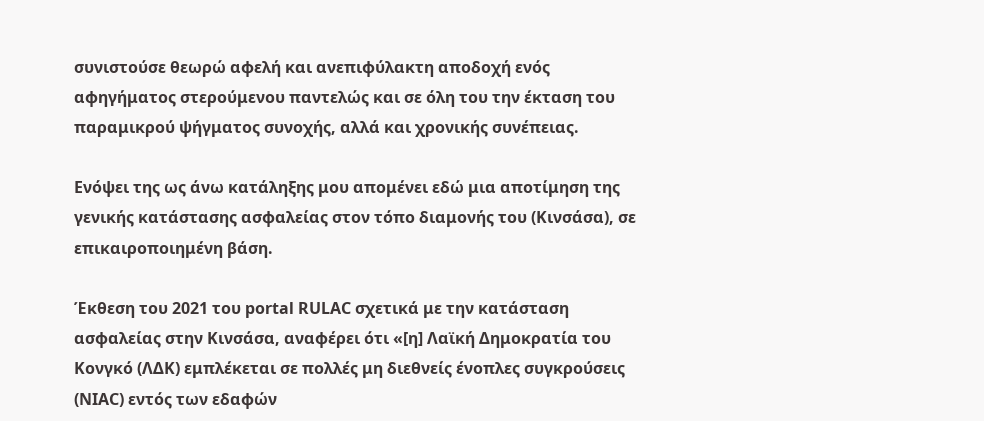συνιστούσε θεωρώ αφελή και ανεπιφύλακτη αποδοχή ενός αφηγήματος στερούμενου παντελώς και σε όλη του την έκταση του παραμικρού ψήγματος συνοχής, αλλά και χρονικής συνέπειας.

Ενόψει της ως άνω κατάληξης μου απομένει εδώ μια αποτίμηση της γενικής κατάστασης ασφαλείας στον τόπο διαμονής του (Κινσάσα), σε επικαιροποιημένη βάση.

Έκθεση του 2021 του portal RULAC σχετικά με την κατάσταση ασφαλείας στην Κινσάσα, αναφέρει ότι «[η] Λαϊκή Δημοκρατία του Κονγκό (ΛΔΚ) εμπλέκεται σε πολλές μη διεθνείς ένοπλες συγκρούσεις (NIAC) εντός των εδαφών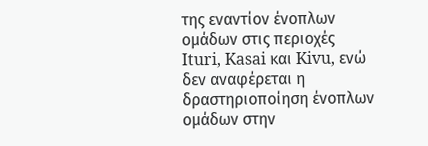της εναντίον ένοπλων ομάδων στις περιοχές  Ituri, Kasai και Kivu, ενώ δεν αναφέρεται η δραστηριοποίηση ένοπλων ομάδων στην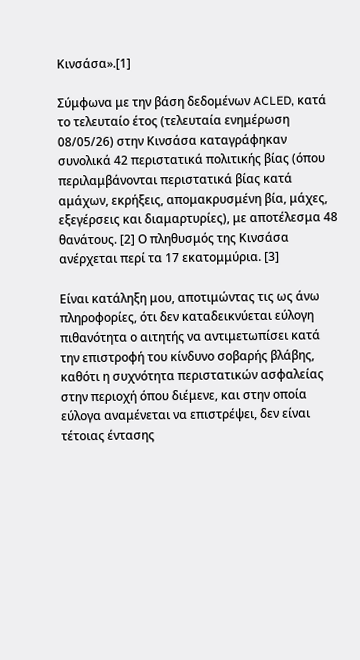Κινσάσα».[1]

Σύμφωνα με την βάση δεδομένων ACLED, κατά το τελευταίο έτος (τελευταία ενημέρωση 08/05/26) στην Κινσάσα καταγράφηκαν συνολικά 42 περιστατικά πολιτικής βίας (όπου περιλαμβάνονται περιστατικά βίας κατά αμάχων, εκρήξεις, απομακρυσμένη βία, μάχες, εξεγέρσεις και διαμαρτυρίες), με αποτέλεσμα 48 θανάτους. [2] Ο πληθυσμός της Κινσάσα ανέρχεται περί τα 17 εκατομμύρια. [3]

Είναι κατάληξη μου, αποτιμώντας τις ως άνω πληροφορίες, ότι δεν καταδεικνύεται εύλογη πιθανότητα ο αιτητής να αντιμετωπίσει κατά την επιστροφή του κίνδυνο σοβαρής βλάβης, καθότι η συχνότητα περιστατικών ασφαλείας στην περιοχή όπου διέμενε, και στην οποία εύλογα αναμένεται να επιστρέψει, δεν είναι τέτοιας έντασης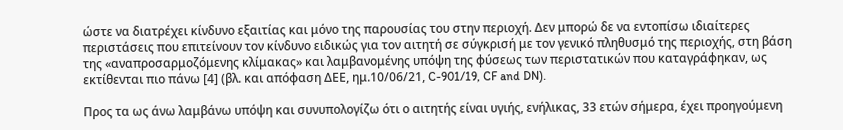ώστε να διατρέχει κίνδυνο εξαιτίας και μόνο της παρουσίας του στην περιοχή. Δεν μπορώ δε να εντοπίσω ιδιαίτερες περιστάσεις που επιτείνουν τον κίνδυνο ειδικώς για τον αιτητή σε σύγκρισή με τον γενικό πληθυσμό της περιοχής, στη βάση της «αναπροσαρμοζόμενης κλίμακας» και λαμβανομένης υπόψη της φύσεως των περιστατικών που καταγράφηκαν, ως εκτίθενται πιο πάνω [4] (βλ. και απόφαση ΔΕΕ, ημ.10/06/21, C-901/19, CF and DN).

Προς τα ως άνω λαμβάνω υπόψη και συνυπολογίζω ότι ο αιτητής είναι υγιής, ενήλικας, 33 ετών σήμερα, έχει προηγούμενη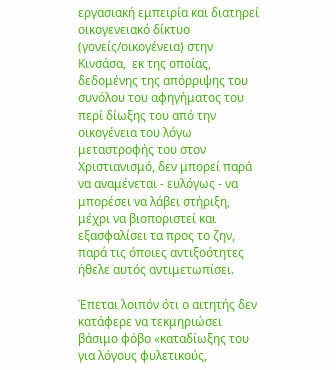εργασιακή εμπειρία και διατηρεί οικογενειακό δίκτυο (γονείς/οικογένεια) στην Κινσάσα,  εκ της οποίας, δεδομένης της απόρριψης του συνόλου του αφηγήματος του περί δίωξης του από την οικογένεια του λόγω μεταστροφής του στον Χριστιανισμό, δεν μπορεί παρά να αναμένεται - ευλόγως - να μπορέσει να λάβει στήριξη, μέχρι να βιοποριστεί και εξασφαλίσει τα προς το ζην, παρά τις όποιες αντιξοότητες ήθελε αυτός αντιμετωπίσει.

Έπεται λοιπόν ότι ο αιτητής δεν κατάφερε να τεκμηριώσει βάσιμο φόβο «καταδίωξης του για λόγους φυλετικούς,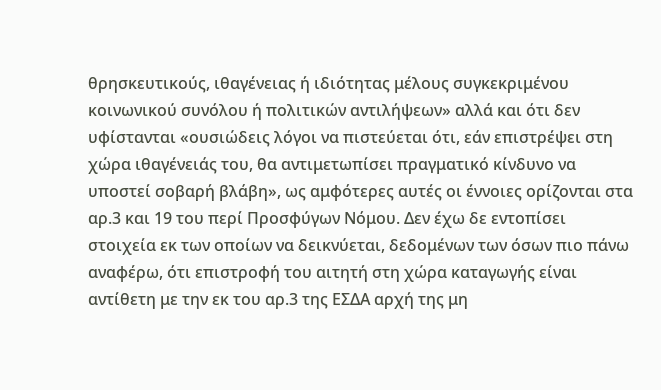θρησκευτικούς, ιθαγένειας ή ιδιότητας μέλους συγκεκριμένου κοινωνικού συνόλου ή πολιτικών αντιλήψεων» αλλά και ότι δεν υφίστανται «ουσιώδεις λόγοι να πιστεύεται ότι, εάν επιστρέψει στη χώρα ιθαγένειάς του, θα αντιμετωπίσει πραγματικό κίνδυνο να υποστεί σοβαρή βλάβη», ως αμφότερες αυτές οι έννοιες ορίζονται στα αρ.3 και 19 του περί Προσφύγων Νόμου. Δεν έχω δε εντοπίσει στοιχεία εκ των οποίων να δεικνύεται, δεδομένων των όσων πιο πάνω αναφέρω, ότι επιστροφή του αιτητή στη χώρα καταγωγής είναι αντίθετη με την εκ του αρ.3 της ΕΣΔΑ αρχή της μη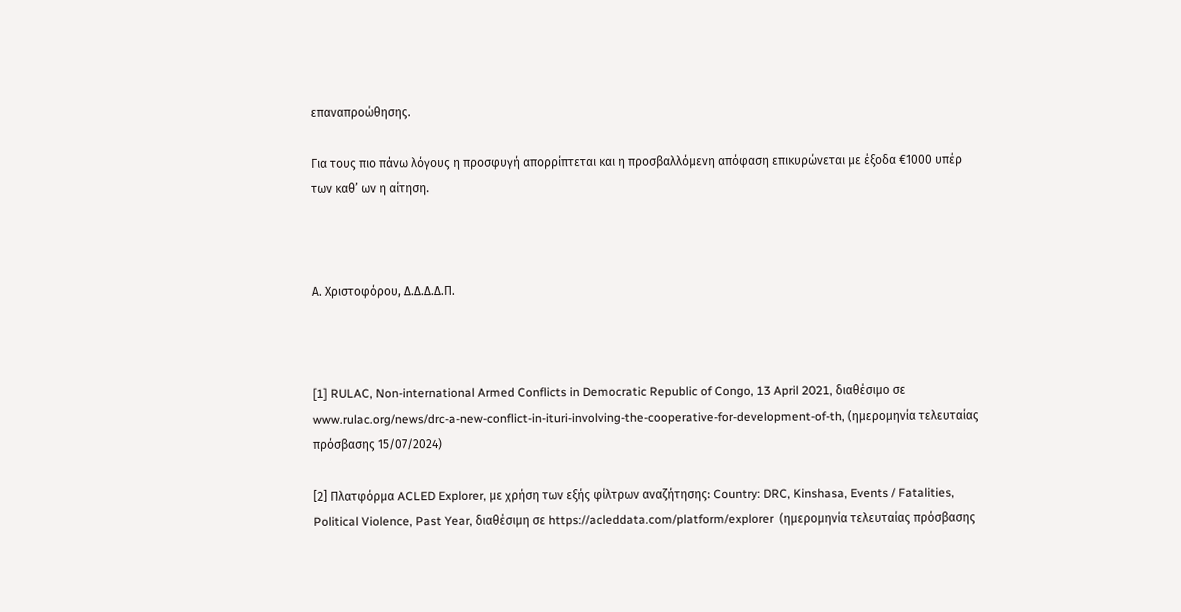επαναπροώθησης.

Για τους πιο πάνω λόγους η προσφυγή απορρίπτεται και η προσβαλλόμενη απόφαση επικυρώνεται με έξοδα €1000 υπέρ των καθ’ ων η αίτηση.



Α. Χριστοφόρου, Δ.Δ.Δ.Δ.Π.



[1] RULAC, Non-international Armed Conflicts in Democratic Republic of Congo, 13 April 2021, διαθέσιμο σε www.rulac.org/news/drc-a-new-conflict-in-ituri-involving-the-cooperative-for-development-of-th, (ημερομηνία τελευταίας πρόσβασης 15/07/2024)

[2] Πλατφόρμα ACLED Explorer, με χρήση των εξής φίλτρων αναζήτησης: Country: DRC, Kinshasa, Events / Fatalities, Political Violence, Past Year, διαθέσιμη σε https://acleddata.com/platform/explorer  (ημερομηνία τελευταίας πρόσβασης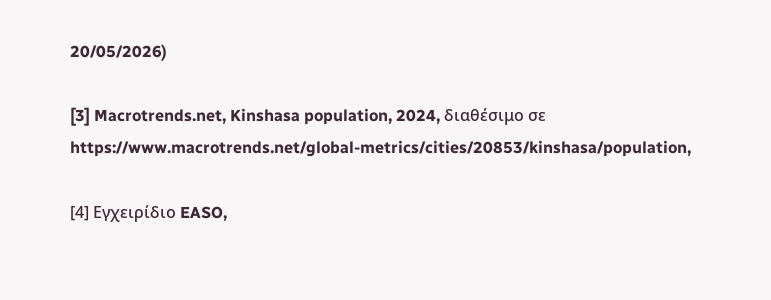20/05/2026)

[3] Macrotrends.net, Kinshasa population, 2024, διαθέσιμο σε https://www.macrotrends.net/global-metrics/cities/20853/kinshasa/population,

[4] Εγχειρίδιο EASO,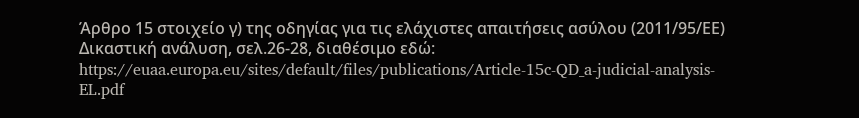Άρθρο 15 στοιχείο γ) της οδηγίας για τις ελάχιστες απαιτήσεις ασύλου (2011/95/ΕΕ) Δικαστική ανάλυση, σελ.26-28, διαθέσιμο εδώ: https://euaa.europa.eu/sites/default/files/publications/Article-15c-QD_a-judicial-analysis-EL.pdf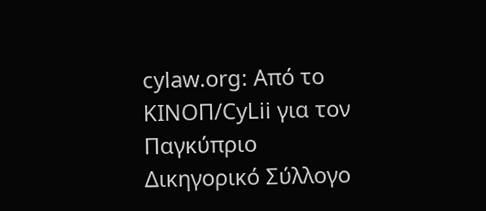cylaw.org: Από το ΚΙΝOΠ/CyLii για τον Παγκύπριο Δικηγορικό Σύλλογο